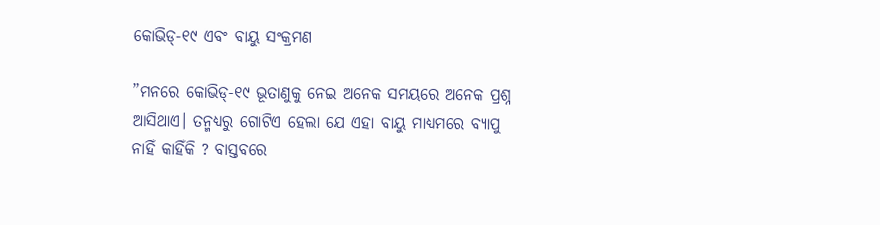କୋଭିଡ୍‌-୧୯ ଏବଂ ବାୟୁ ସଂକ୍ରମଣ

”ମନରେ କୋଭିଡ୍‌-୧୯ ଭୂତାଣୁକୁ ନେଇ ଅନେକ ସମୟରେ ଅନେକ ପ୍ରଶ୍ନ ଆସିଥାଏ। ତନ୍ମଧ୍ୟରୁ ଗୋଟିଏ ହେଲା ଯେ ଏହା ବାୟୁ ମାଧ୍ୟମରେ ବ୍ୟାପୁ ନାହିଁ କାହିଁକି ? ବାସ୍ତବରେ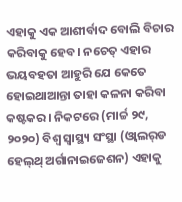ଏହାକୁ ଏକ ଆଶୀର୍ବାଦ ବୋଲି ବିଚାର କରିବାକୁ ହେବ। ନଚେତ୍‌ ଏହାର ଭୟବହତା ଆହୁରି ଯେ କେତେ ହୋଇଥାଆନ୍ତା ତାହା କଳନା କରିବା କଷ୍ଟକର। ନିକଟରେ (ମାର୍ଚ୍ଚ ୨୯, ୨୦୨୦) ବିଶ୍ୱ ସ୍ବାସ୍ଥ୍ୟ ସଂସ୍ଥା (ଓ୍ବାଲର୍‌ଡ ହେଲ୍‌ଥ୍‌ ଅର୍ଗାନାଇଜେଶନ) ଏହାକୁ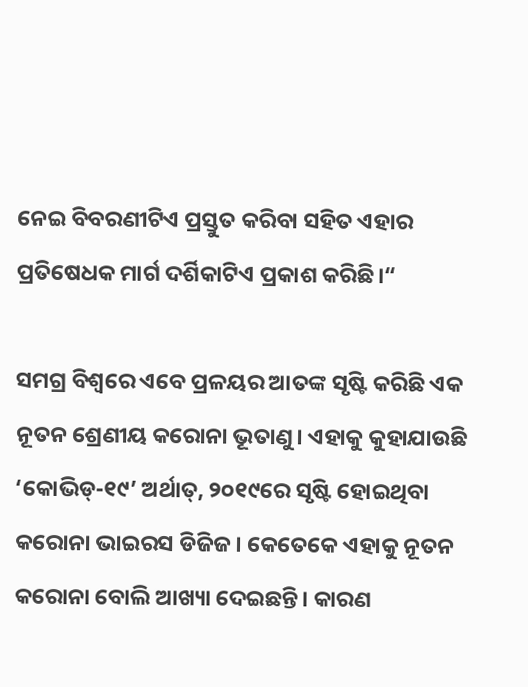ନେଇ ବିବରଣୀଟିଏ ପ୍ରସ୍ତୁତ କରିବା ସହିତ ଏହାର ପ୍ରତିଷେଧକ ମାର୍ଗ ଦର୍ଶିକାଟିଏ ପ୍ରକାଶ କରିଛି।“

ସମଗ୍ର ବିଶ୍ୱରେ ଏବେ ପ୍ରଳୟର ଆତଙ୍କ ସୃଷ୍ଟି କରିଛି ଏକ ନୂତନ ଶ୍ରେଣୀୟ କରୋନା ଭୂତାଣୁ। ଏହାକୁ କୁହାଯାଉଛି ‘କୋଭିଡ୍‌-୧୯’ ଅର୍ଥାତ୍‌, ୨୦୧୯ରେ ସୃଷ୍ଟି ହୋଇଥିବା କରୋନା ଭାଇରସ ଡିଜିଜ। କେତେକେ ଏହାକୁ ନୂତନ କରୋନା ବୋଲି ଆଖ୍ୟା ଦେଇଛନ୍ତି। କାରଣ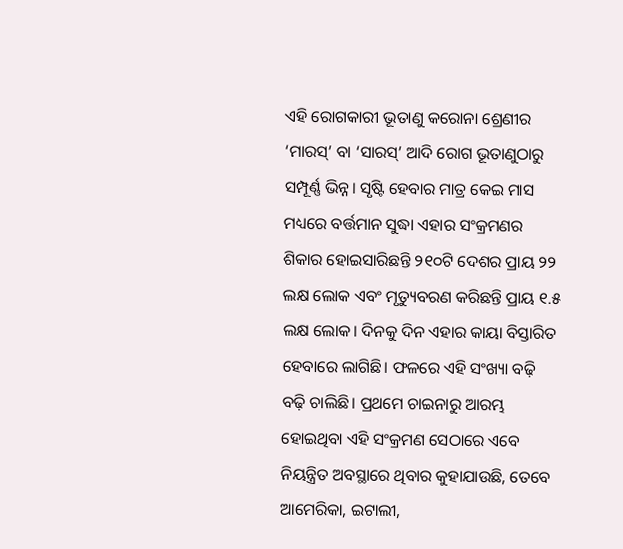ଏହି ରୋଗକାରୀ ଭୂତାଣୁ କରୋନା ଶ୍ରେଣୀର ‘ମାରସ୍‌’ ବା ‘ସାରସ୍‌’ ଆଦି ରୋଗ ଭୂତାଣୁଠାରୁ ସମ୍ପୂର୍ଣ୍ଣ ଭିନ୍ନ। ସୃଷ୍ଟି ହେବାର ମାତ୍ର କେଇ ମାସ ମଧ୍ୟରେ ବର୍ତ୍ତମାନ ସୁଦ୍ଧା ଏହାର ସଂକ୍ରମଣର ଶିକାର ହୋଇସାରିଛନ୍ତି ୨୧୦ଟି ଦେଶର ପ୍ରାୟ ୨୨ ଲକ୍ଷ ଲୋକ ଏବଂ ମୃତ୍ୟୁବରଣ କରିଛନ୍ତି ପ୍ରାୟ ୧.୫ ଲକ୍ଷ ଲୋକ। ଦିନକୁ ଦିନ ଏହାର କାୟା ବିସ୍ତାରିତ ହେବାରେ ଲାଗିଛି। ଫଳରେ ଏହି ସଂଖ୍ୟା ବଢ଼ି ବଢ଼ି ଚାଲିଛି। ପ୍ରଥମେ ଚାଇନାରୁ ଆରମ୍ଭ ହୋଇଥିବା ଏହି ସଂକ୍ରମଣ ସେଠାରେ ଏବେ ନିୟନ୍ତ୍ରିତ ଅବସ୍ଥାରେ ଥିବାର କୁହାଯାଉଛି, ତେବେ ଆମେରିକା, ଇଟାଲୀ,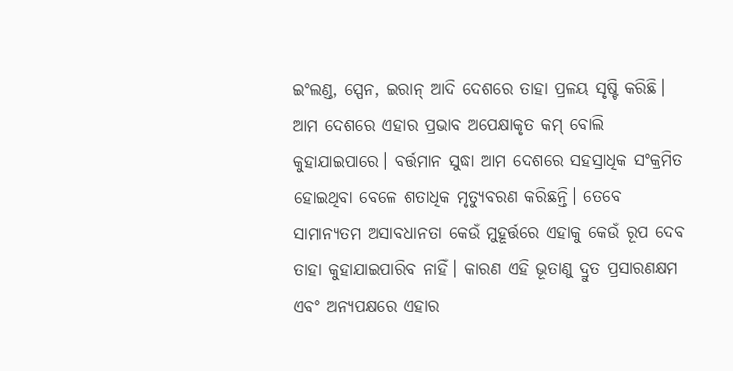ଇଂଲଣ୍ଡ, ସ୍ପେନ, ଇରାନ୍‌ ଆଦି ଦେଶରେ ତାହା ପ୍ରଳୟ ସୃଷ୍ଟି କରିଛି। ଆମ ଦେଶରେ ଏହାର ପ୍ରଭାବ ଅପେକ୍ଷାକୃତ କମ୍‌ ବୋଲି କୁହାଯାଇପାରେ। ବର୍ତ୍ତମାନ ସୁଦ୍ଧା ଆମ ଦେଶରେ ସହସ୍ରାଧିକ ସଂକ୍ରମିତ ହୋଇଥିବା ବେଳେ ଶତାଧିକ ମୃତ୍ୟୁବରଣ କରିଛନ୍ତି। ତେବେ ସାମାନ୍ୟତମ ଅସାବଧାନତା କେଉଁ ମୁହୂର୍ତ୍ତରେ ଏହାକୁ କେଉଁ ରୂପ ଦେବ ତାହା କୁହାଯାଇପାରିବ ନାହିଁ। କାରଣ ଏହି ଭୂତାଣୁ ଦ୍ରୁତ ପ୍ରସାରଣକ୍ଷମ ଏବଂ ଅନ୍ୟପକ୍ଷରେ ଏହାର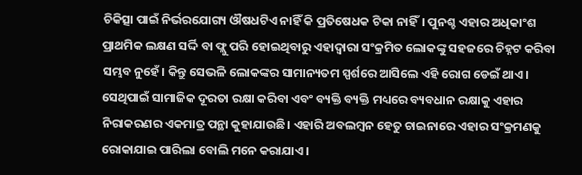ଚିକିତ୍ସା ପାଇଁ ନିର୍ଭରଯୋଗ୍ୟ ଔଷଧଟିଏ ନାହିଁ କି ପ୍ରତିଷେଧକ ଟିକା ନାହିଁ। ପୁନଶ୍ଚ ଏହାର ଅଧିକାଂଶ ପ୍ରାଥମିକ ଲକ୍ଷଣ ସର୍ଦ୍ଦି ବା ଫ୍ଲୁ ପରି ହୋଇଥିବାରୁ ଏହାଦ୍ୱାରା ସଂକ୍ରମିତ ଲୋକଙ୍କୁ ସହଜରେ ଚିହ୍ନଟ କରିବା ସମ୍ଭବ ନୁହେଁ। କିନ୍ତୁ ସେଭଳି ଲୋକଙ୍କର ସାମାନ୍ୟତମ ସ୍ପର୍ଶରେ ଆସିଲେ ଏହି ରୋଗ ଡେଇଁ ଥାଏ। ସେଥିପାଇଁ ସାମାଜିକ ଦୂରତା ରକ୍ଷା କରିବା ଏବଂ ବ୍ୟକ୍ତି ବ୍ୟକ୍ତି ମଧ୍ୟରେ ବ୍ୟବଧାନ ରକ୍ଷାକୁ ଏହାର ନିରାକରଣର ଏକମାତ୍ର ପନ୍ଥା କୁହାଯାଉଛି। ଏହାରି ଅବଲମ୍ବନ ହେତୁ ଚାଇନାରେ ଏହାର ସଂକ୍ରମଣକୁ ରୋକାଯାଇ ପାରିଲା ବୋଲି ମନେ କରାଯାଏ।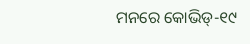ମନରେ କୋଭିଡ୍‌-୧୯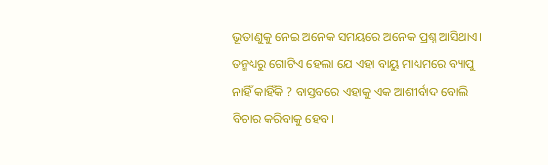ଭୂତାଣୁକୁ ନେଇ ଅନେକ ସମୟରେ ଅନେକ ପ୍ରଶ୍ନ ଆସିଥାଏ। ତନ୍ମଧ୍ୟରୁ ଗୋଟିଏ ହେଲା ଯେ ଏହା ବାୟୁ ମାଧ୍ୟମରେ ବ୍ୟାପୁ ନାହିଁ କାହିଁକି ? ବାସ୍ତବରେ ଏହାକୁ ଏକ ଆଶୀର୍ବାଦ ବୋଲି ବିଚାର କରିବାକୁ ହେବ।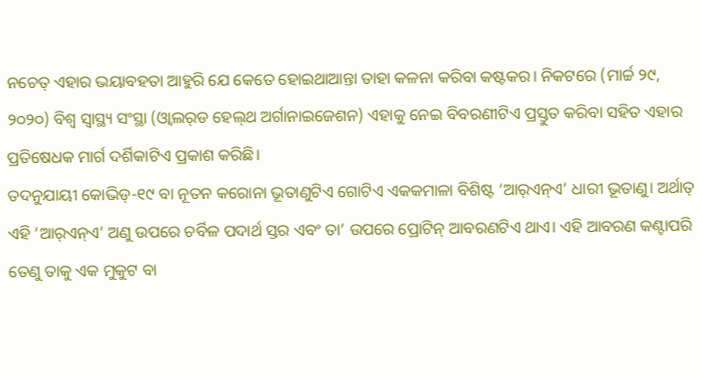ନଚେତ୍‌ ଏହାର ଭୟାବହତା ଆହୁରି ଯେ କେତେ ହୋଇଥାଆନ୍ତା ତାହା କଳନା କରିବା କଷ୍ଟକର। ନିକଟରେ (ମାର୍ଚ୍ଚ ୨୯, ୨୦୨୦) ବିଶ୍ୱ ସ୍ବାସ୍ଥ୍ୟ ସଂସ୍ଥା (ଓ୍ବାଲର୍‌ଡ ହେଲ୍‌ଥ ଅର୍ଗାନାଇଜେଶନ) ଏହାକୁ ନେଇ ବିବରଣୀଟିଏ ପ୍ରସ୍ତୁତ କରିବା ସହିତ ଏହାର ପ୍ରତିଷେଧକ ମାର୍ଗ ଦର୍ଶିକାଟିଏ ପ୍ରକାଶ କରିଛି।
ତଦନୁଯାୟୀ କୋଭିଡ୍‌-୧୯ ବା ନୂତନ କରୋନା ଭୂତାଣୁଟିଏ ଗୋଟିଏ ଏକକମାଳା ବିଶିଷ୍ଟ ‘ଆର୍‌ଏନ୍‌ଏ’ ଧାରୀ ଭୂତାଣୁ। ଅର୍ଥାତ୍‌ ଏହି ‘ଆର୍‌ଏନ୍‌ଏ’ ଅଣୁ ଉପରେ ଚର୍ବିଳ ପଦାର୍ଥ ସ୍ତର ଏବଂ ତା’ ଉପରେ ପ୍ରୋଟିନ୍‌ ଆବରଣଟିଏ ଥାଏ। ଏହି ଆବରଣ କଣ୍ଟାପରି ତେଣୁ ତାକୁ ଏକ ମୁକୁଟ ବା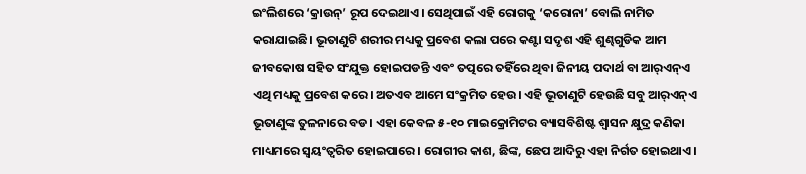ଇଂଲିଶରେ ‘କ୍ରାଉନ୍‌’ ରୂପ ଦେଇଥାଏ। ସେଥିପାଇଁ ଏହି ରୋଗକୁ ‘କରୋନା’ ବୋଲି ନାମିତ କରାଯାଇଛି। ଭୂତାଣୁଟି ଶରୀର ମଧ୍ୟକୁ ପ୍ରବେଶ କଲା ପରେ କଣ୍ଟା ସଦୃଶ ଏହି ଶୁଣ୍ଢଗୁଡିକ ଆମ ଜୀବକୋଷ ସହିତ ସଂଯୁକ୍ତ ହୋଇପଡନ୍ତି ଏବଂ ତତ୍ପରେ ତହିଁରେ ଥିବା ଜିନୀୟ ପଦାର୍ଥ ବା ଆର୍‌ଏନ୍‌ଏ ଏଥି ମଧ୍ୟକୁ ପ୍ରବେଶ କରେ। ଅତଏବ ଆମେ ସଂକ୍ରମିତ ହେଉ। ଏହି ଭୂତାଣୁଟି ହେଉଛି ସବୁ ଆର୍‌ଏନ୍‌ଏ ଭୂତାଣୁଙ୍କ ତୁଳନାରେ ବଡ। ଏହା କେବଳ ୫-୧୦ ମାଇକ୍ରୋମିଟର ବ୍ୟାସବିଶିଷ୍ଟ ଶ୍ୱାସନ କ୍ଷୁଦ୍ର କଣିକା ମାଧ୍ୟମରେ ସ୍ବୟଂତ୍ୱରିତ ହୋଇପାରେ। ରୋଗୀର କାଶ, ଛିଙ୍କ, ଛେପ ଆଦିରୁ ଏହା ନିର୍ଗତ ହୋଇଥାଏ।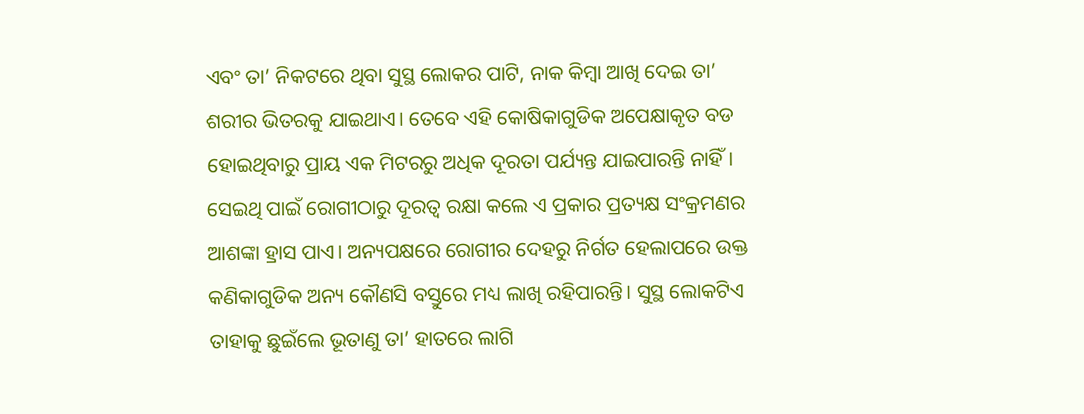ଏବଂ ତା’ ନିକଟରେ ଥିବା ସୁସ୍ଥ ଲୋକର ପାଟି, ନାକ କିମ୍ବା ଆଖି ଦେଇ ତା’ ଶରୀର ଭିତରକୁ ଯାଇଥାଏ। ତେବେ ଏହି କୋଷିକାଗୁଡିକ ଅପେକ୍ଷାକୃତ ବଡ ହୋଇଥିବାରୁ ପ୍ରାୟ ଏକ ମିଟରରୁ ଅଧିକ ଦୂରତା ପର୍ଯ୍ୟନ୍ତ ଯାଇପାରନ୍ତି ନାହିଁ। ସେଇଥି ପାଇଁ ରୋଗୀଠାରୁ ଦୂରତ୍ୱ ରକ୍ଷା କଲେ ଏ ପ୍ରକାର ପ୍ରତ୍ୟକ୍ଷ ସଂକ୍ରମଣର ଆଶଙ୍କା ହ୍ରାସ ପାଏ। ଅନ୍ୟପକ୍ଷରେ ରୋଗୀର ଦେହରୁ ନିର୍ଗତ ହେଲାପରେ ଉକ୍ତ କଣିକାଗୁଡିକ ଅନ୍ୟ କୌଣସି ବସ୍ତୁରେ ମଧ୍ୟ ଲାଖି ରହିପାରନ୍ତି। ସୁସ୍ଥ ଲୋକଟିଏ ତାହାକୁ ଛୁଇଁଲେ ଭୂତାଣୁ ତା’ ହାତରେ ଲାଗି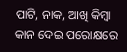ପାଟି, ନାକ, ଆଖି କିମ୍ବା କାନ ଦେଇ ପରୋକ୍ଷରେ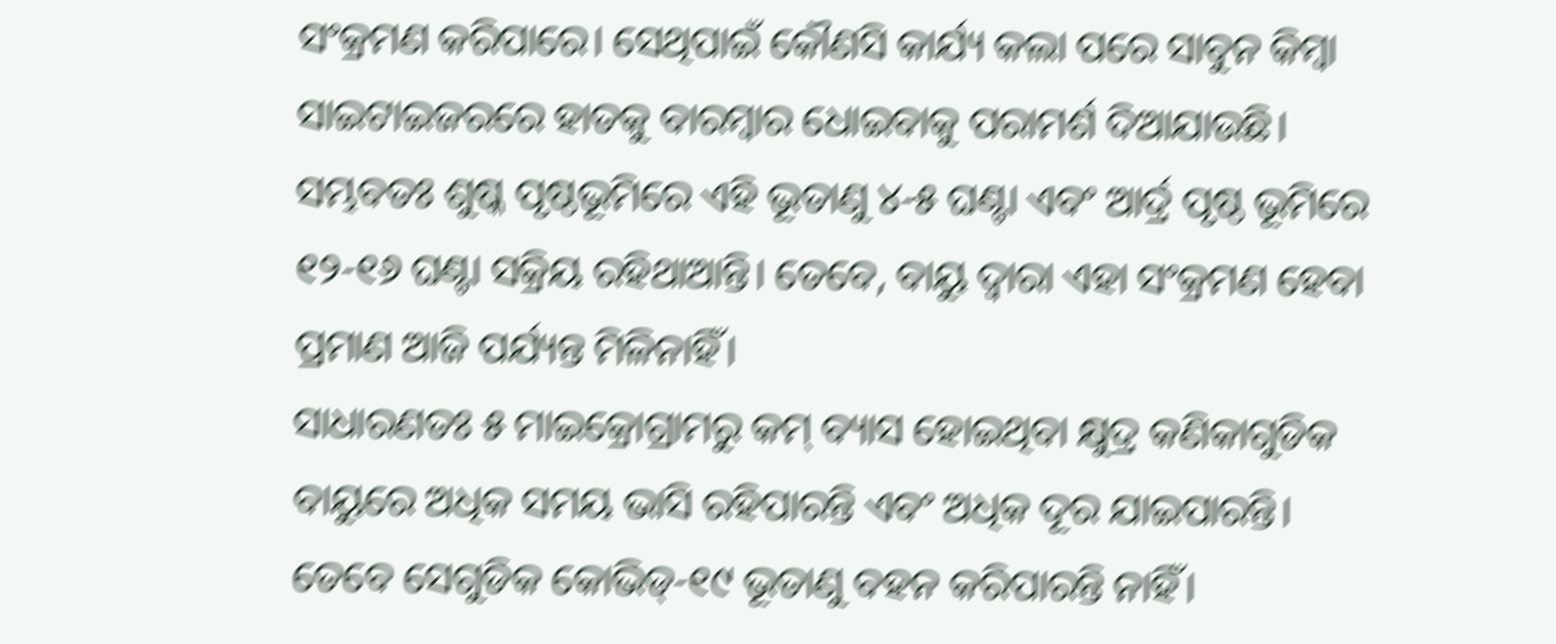ସଂକ୍ରମଣ କରିପାରେ। ସେଥିପାଇଁ କୌଣସି କାର୍ଯ୍ୟ କଲା ପରେ ସାବୁନ କିମ୍ବା ସାଇଟାଇଜରରେ ହାତକୁ ବାରମ୍ବାର ଧୋଇବାକୁ ପରାମର୍ଶ ଦିଆଯାଉଛି। ସମ୍ଭବତଃ ଶୁଷ୍କ ପୃଷ୍ଠଭୂମିରେ ଏହି ଭୂତାଣୁ ୪-୫ ଘଣ୍ଟା ଏବଂ ଆର୍ଦ୍ର ପୃଷ୍ଠ ଭୂମିରେ ୧୨-୧୬ ଘଣ୍ଟା ସକ୍ରିୟ ରହିଥାଆନ୍ତି। ତେବେ, ବାୟୁ ଦ୍ୱାରା ଏହା ସଂକ୍ରମଣ ହେବା ପ୍ରମାଣ ଆଜି ପର୍ଯ୍ୟନ୍ତ ମିଳିନାହିଁ।
ସାଧାରଣତଃ ୫ ମାଇକ୍ରୋଗ୍ରାମରୁ କମ୍‌ ବ୍ୟାସ ହୋଇଥିବା କ୍ଷୁଦ୍ର କଣିକାଗୁଡିକ ବାୟୁରେ ଅଧିକ ସମୟ ଭାସି ରହିପାରନ୍ତି ଏବଂ ଅଧିକ ଦୂର ଯାଇପାରନ୍ତି। ତେବେ ସେଗୁଡିକ କୋଭିଡ୍‌-୧୯ ଭୂତାଣୁ ବହନ କରିପାରନ୍ତି ନାହିଁ।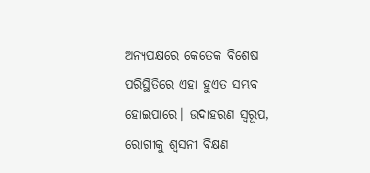ଅନ୍ୟପକ୍ଷରେ କେତେକ ବିଶେଷ ପରିସ୍ଥିତିରେ ଏହା ହୁଏତ ସମ୍ଭବ ହୋଇପାରେ। ଉଦାହରଣ ସ୍ବରୂପ, ରୋଗୀକୁ ଶ୍ୱସନୀ ବିକ୍ଷଣ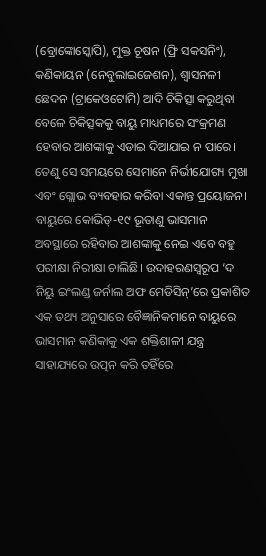(ବ୍ରୋଙ୍କୋସ୍କୋପି), ମୁକ୍ତ ଚୂଷନ (ଫ୍ରି ସକସନିଂ), କଣିକାୟନ (ନେବୁଲାଇଜେଶନ), ଶ୍ୱାସନଳୀ ଛେଦନ (ଟ୍ରାକେଓଟୋମି) ଆଦି ଚିକିତ୍ସା କରୁଥିବା ବେଳେ ଚିକିତ୍ସକକୁ ବାୟୁ ମାଧ୍ୟମରେ ସଂକ୍ରମଣ ହେବାର ଆଶଙ୍କାକୁ ଏଡାଇ ଦିଆଯାଇ ନ ପାରେ। ତେଣୁ ସେ ସମୟରେ ସେମାନେ ନିର୍ଭୀଯୋଗ୍ୟ ମୁଖା ଏବଂ ଗ୍ଲୋଭ ବ୍ୟବହାର କରିବା ଏକାନ୍ତ ପ୍ରୟୋଜନ।
ବାୟୁରେ କୋଭିଡ୍‌-୧୯ ଭୂତାଣୁ ଭାସମାନ ଅବସ୍ଥାରେ ରହିବାର ଆଶଙ୍କାକୁ ନେଇ ଏବେ ବହୁ ପରୀକ୍ଷା ନିରୀକ୍ଷା ଚାଲିଛି। ଉଦାହରଣସ୍ବରୂପ ‘ଦ ନିୟୁ ଇଂଲଣ୍ଡ ଜର୍ନାଲ ଅଫ ମେଡିସିନ୍‌’ରେ ପ୍ରକାଶିତ ଏକ ତଥ୍ୟ ଅନୁସାରେ ବୈଜ୍ଞାନିକମାନେ ବାୟୁରେ ଭାସମାନ କଣିକାକୁ ଏକ ଶକ୍ତିଶାଳୀ ଯନ୍ତ୍ର ସାହାଯ୍ୟରେ ଉତ୍ପନ କରି ତହିଁରେ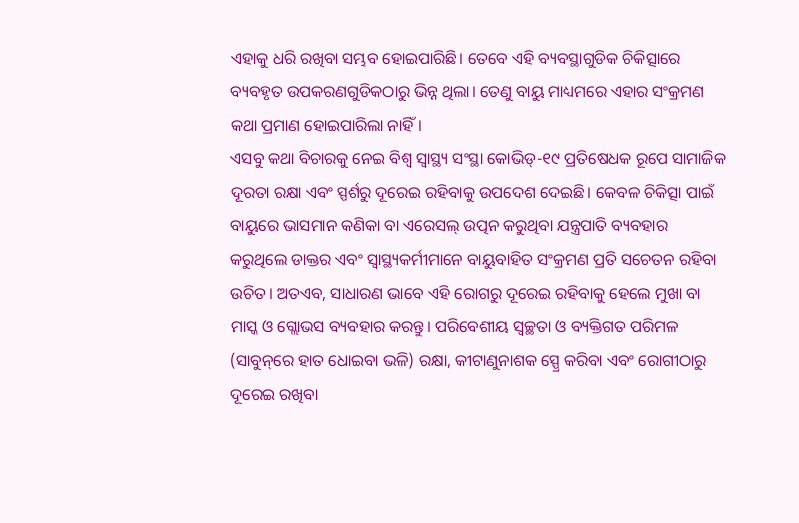ଏହାକୁ ଧରି ରଖିବା ସମ୍ଭବ ହୋଇପାରିଛି। ତେବେ ଏହି ବ୍ୟବସ୍ଥାଗୁଡିକ ଚିକିତ୍ସାରେ ବ୍ୟବହୃତ ଉପକରଣଗୁଡିକଠାରୁ ଭିନ୍ନ ଥିଲା। ତେଣୁ ବାୟୁ ମାଧ୍ୟମରେ ଏହାର ସଂକ୍ରମଣ କଥା ପ୍ରମାଣ ହୋଇପାରିଲା ନାହିଁ।
ଏସବୁ କଥା ବିଚାରକୁ ନେଇ ବିଶ୍ୱ ସ୍ବାସ୍ଥ୍ୟ ସଂସ୍ଥା କୋଭିଡ୍‌-୧୯ ପ୍ରତିଷେଧକ ରୂପେ ସାମାଜିକ ଦୂରତା ରକ୍ଷା ଏବଂ ସ୍ପର୍ଶରୁ ଦୂରେଇ ରହିବାକୁ ଉପଦେଶ ଦେଇଛି। କେବଳ ଚିକିତ୍ସା ପାଇଁ ବାୟୁରେ ଭାସମାନ କଣିକା ବା ଏରେସଲ୍‌ ଉତ୍ପନ କରୁଥିବା ଯନ୍ତ୍ରପାତି ବ୍ୟବହାର କରୁଥିଲେ ଡାକ୍ତର ଏବଂ ସ୍ବାସ୍ଥ୍ୟକର୍ମୀମାନେ ବାୟୁବାହିତ ସଂକ୍ରମଣ ପ୍ରତି ସଚେତନ ରହିବା ଉଚିତ। ଅତଏବ, ସାଧାରଣ ଭାବେ ଏହି ରୋଗରୁ ଦୂରେଇ ରହିବାକୁ ହେଲେ ମୁଖା ବା ମାସ୍କ ଓ ଗ୍ଲୋଭସ ବ୍ୟବହାର କରନ୍ତୁ। ପରିବେଶୀୟ ସ୍ବଚ୍ଛତା ଓ ବ୍ୟକ୍ତିଗତ ପରିମଳ (ସାବୁନ୍‌ରେ ହାତ ଧୋଇବା ଭଳି) ରକ୍ଷା, କୀଟାଣୁନାଶକ ସ୍ପ୍ରେ କରିବା ଏବଂ ରୋଗୀଠାରୁ ଦୂରେଇ ରଖିବା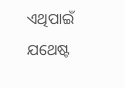ଏଥିପାଇଁ ଯଥେଷ୍ଟ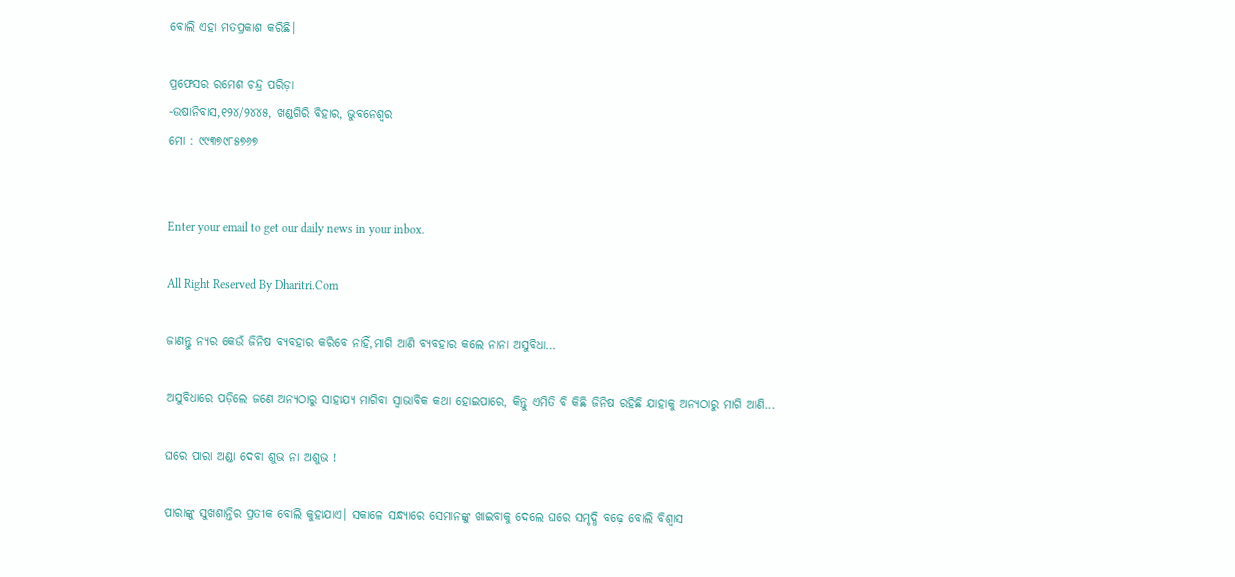ବୋଲି ଏହା ମତପ୍ରକାଶ କରିଛି।

ପ୍ରଫେସର ରମେଶ ଚନ୍ଦ୍ର ପରିଡ଼ା
-ଉଷାନିବାସ,୧୨୪/୨୪୪୫, ଖଣ୍ଡଗିରି ବିହାର, ଭୁବନେଶ୍ୱର
ମୋ : ୯୯୩୭୯୮୫୭୬୭


Enter your email to get our daily news in your inbox.

All Right Reserved By Dharitri.Com

ଜାଣନ୍ତୁ ନ୍ୟର କେଉଁ ଜିନିଷ ବ୍ୟବହାର କରିବେ ନାହିଁ,ମାଗି ଆଣି ବ୍ୟବହାର କଲେ ନାନା ଅସୁବିଧା…

ଅସୁବିଧାରେ ପଡ଼ିଲେ ଜଣେ ଅନ୍ୟଠାରୁ ସାହାଯ୍ୟ ମାଗିବା ସ୍ବାଭାବିକ କଥା ହୋଇପାରେ, କିନ୍ତୁ ଏମିତି ବି କିଛି ଜିନିଷ ରହିଛି ଯାହାକୁ ଅନ୍ୟଠାରୁ ମାଗି ଆଣି...

ଘରେ ପାରା ଅଣ୍ଡା ଦେବା ଶୁଭ ନା ଅଶୁଭ !

ପାରାଙ୍କୁ ସୁଖଶାନ୍ତିର ପ୍ରତୀକ ବୋଲି କୁହାଯାଏ। ସକାଳେ ସନ୍ଧ୍ୟାରେ ସେମାନଙ୍କୁ ଖାଇବାକୁ ଦେଲେ ଘରେ ସମୃଦ୍ଧି ବଢ଼େ ବୋଲି ବିଶ୍ୱାସ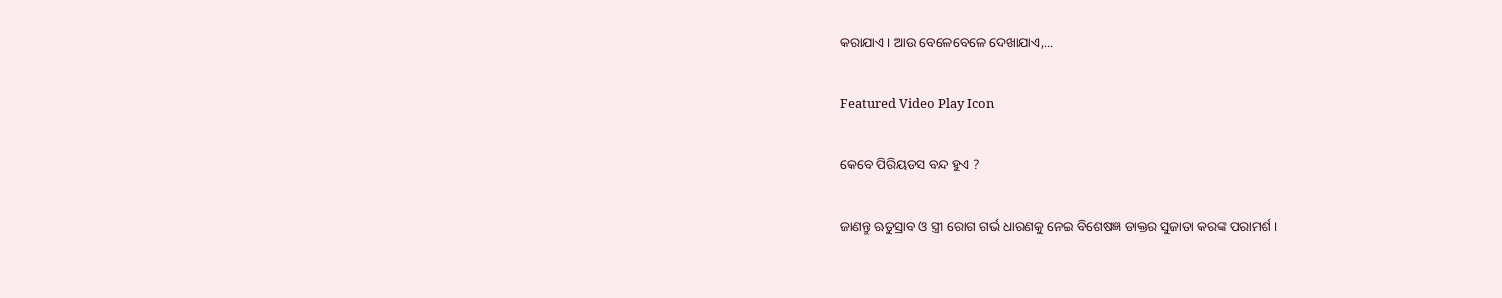କରାଯାଏ। ଆଉ ବେଳେବେଳେ ଦେଖାଯାଏ,...

Featured Video Play Icon

କେବେ ପିରିୟଡସ ବନ୍ଦ ହୁଏ ?

ଜାଣନ୍ତୁ ଋତୁସ୍ରାବ ଓ ସ୍ତ୍ରୀ ରୋଗ ଗର୍ଭ ଧାରଣକୁ ନେଇ ବିଶେଷଜ୍ଞ ଡାକ୍ତର ସୁଜାତା କରଙ୍କ ପରାମର୍ଶ ।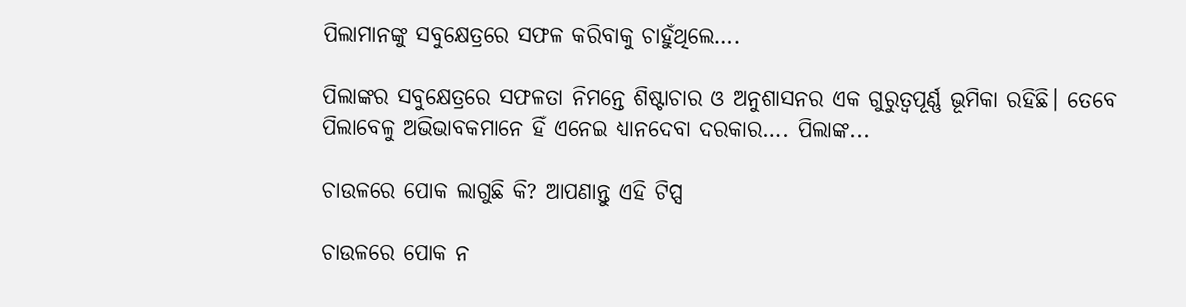ପିଲାମାନଙ୍କୁ ସବୁକ୍ଷେତ୍ରରେ ସଫଳ କରିବାକୁ ଚାହୁଁଥିଲେ….

ପିଲାଙ୍କର ସବୁକ୍ଷେତ୍ରରେ ସଫଳତା ନିମନ୍ତେ ଶିଷ୍ଟାଚାର ଓ ଅନୁଶାସନର ଏକ ଗୁରୁତ୍ୱପୂର୍ଣ୍ଣ ଭୂମିକା ରହିଛି। ତେବେ ପିଲାବେଳୁ ଅଭିଭାବକମାନେ ହିଁ ଏନେଇ ଧ୍ୟାନଦେବା ଦରକାର…. ପିଲାଙ୍କ...

ଚାଉଳରେ ପୋକ ଲାଗୁଛି କି? ଆପଣାନ୍ତୁ ଏହି ଟିପ୍ସ

ଚାଉଳରେ ପୋକ ନ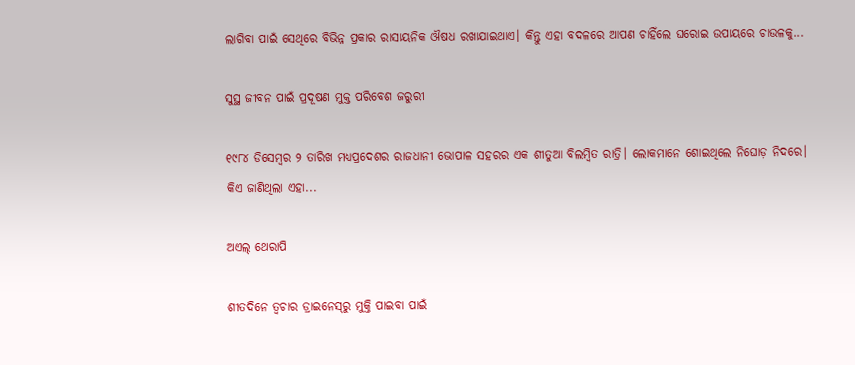ଲାଗିବା ପାଇଁ ସେଥିରେ ବିଭିନ୍ନ ପ୍ରକାର ରାସାୟନିକ ଔଷଧ ରଖାଯାଇଥାଏ। କିନ୍ତୁ ଏହା ବଦଳରେ ଆପଣ ଚାହିଁଲେ ଘରୋଇ ଉପାୟରେ ଚାଉଳକୁ...

ସୁସ୍ଥ ଜୀବନ ପାଇଁ ପ୍ରଦୂଷଣ ମୁକ୍ତ ପରିବେଶ ଜରୁରୀ

୧୯୮୪ ଡିସେମ୍ବର ୨ ତାରିଖ ମଧ୍ୟପ୍ରଦେଶର ରାଜଧାନୀ ଭୋପାଳ ସହରର ଏକ ଶୀତୁଆ ବିଲମ୍ବିତ ରାତ୍ରି। ଲୋକମାନେ ଶୋଇଥିଲେ ନିଘୋଡ଼ ନିଦରେ। କିଏ ଜାଣିଥିଲା ଏହା...

ଅଏଲ୍‌ ଥେରାପି

ଶୀତଦିନେ ତ୍ୱଚାର ଡ୍ରାଇନେସ୍‌ରୁ ମୁକ୍ତି ପାଇବା ପାଇଁ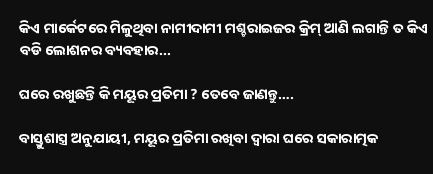କିଏ ମାର୍କେଟରେ ମିଳୁଥିବା ନାମୀଦାମୀ ମଶ୍ଚରାଇଜର କ୍ରିମ୍‌ ଆଣି ଲଗାନ୍ତି ତ କିଏ ବଡି ଲୋଶନର ବ୍ୟବହାର...

ଘରେ ରଖୁଛନ୍ତି କି ମୟୂର ପ୍ରତିମା ? ତେବେ ଜାଣନ୍ତୁ….

ବାସ୍ତୁଶାସ୍ତ୍ର ଅନୁଯାୟୀ, ମୟୂର ପ୍ରତିମା ରଖିବା ଦ୍ୱାରା ଘରେ ସକାରାତ୍ମକ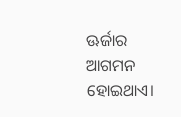ଊର୍ଜାର ଆଗମନ ହୋଇଥାଏ।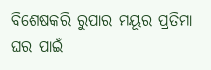ବିଶେଷକରି ରୁପାର ମୟୂର ପ୍ରତିମା ଘର ପାଇଁ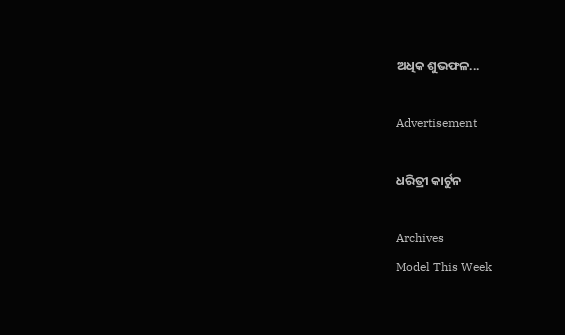ଅଧିକ ଶୁଭଫଳ...

Advertisement

ଧରିତ୍ରୀ କାର୍ଟୁନ

Archives
Model This Week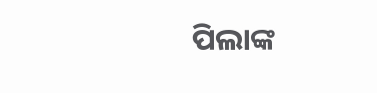ପିଲାଙ୍କ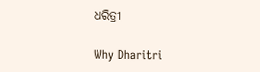ଧରିତ୍ରୀ

Why Dharitri